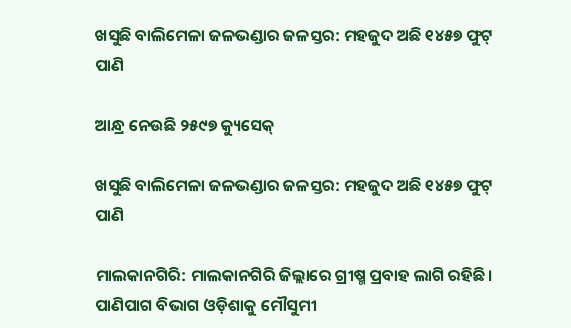ଖସୁଛି ବାଲିମେଳା ଜଳଭଣ୍ଡାର ଜଳସ୍ତର: ମହଜୁଦ ଅଛି ୧୪୫୭ ଫୁଟ୍‌ ପାଣି

ଆନ୍ଧ୍ର ନେଉଛି ୨୫୯୭ କ୍ୟୁସେକ୍

ଖସୁଛି ବାଲିମେଳା ଜଳଭଣ୍ଡାର ଜଳସ୍ତର: ମହଜୁଦ ଅଛି ୧୪୫୭ ଫୁଟ୍‌ ପାଣି

ମାଲକାନଗିରି: ମାଲକାନଗିରି ଜିଲ୍ଲାରେ ଗ୍ରୀଷ୍ମ ପ୍ରବାହ ଲାଗି ରହିଛି। ପାଣିପାଗ ବିଭାଗ ଓଡ଼ିଶାକୁ ମୌସୁମୀ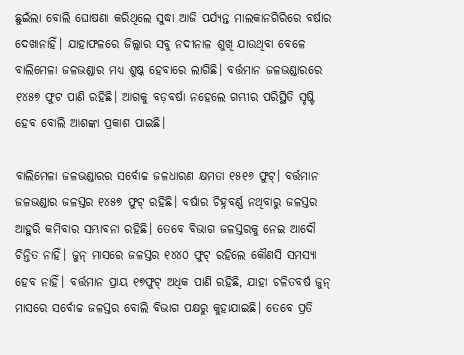ଛୁଇଁଲା ବୋଲି ଘୋଷଣା କରିଥିଲେ ସୁଦ୍ଧା ଆଜି ପର୍ଯ୍ୟନ୍ତ ମାଲକାନଗିରିରେ ବର୍ଷାର ଦେଖାନାହିଁ। ଯାହାଫଳରେ ଜିଲ୍ଲାର ସବୁ ନଦୀନାଳ ଶୁଖି ଯାଉଥିବା ବେଳେ ବାଲିମେଳା ଜଳଭଣ୍ଡାର ମଧ୍ୟ ଶୁଷ୍କ ହେବାରେ ଲାଗିଛି। ବର୍ତ୍ତମାନ ଜଳଭଣ୍ଡାରରେ ୧୪୫୭ ଫୁଟ ପାଣି ରହିଛି। ଆଗକୁ ବଡ଼ବର୍ଷା ନହେଲେ ଗମ୍ଭୀର ପରିସ୍ଥିତି ସୃଷ୍ଟି ହେବ ବୋଲି ଆଶଙ୍କା ପ୍ରକାଶ ପାଇଛି।

ବାଲିମେଳା ଜଳଭଣ୍ଡାରର ସର୍ବୋଚ୍ଚ ଜଳଧାରଣ କ୍ଷମତା ୧୫୧୬ ଫୁଟ୍‌। ବର୍ତ୍ତମାନ ଜଳଭଣ୍ଡାର ଜଳସ୍ତର ୧୪୫୭ ଫୁଟ୍‌ ରହିଛି। ବର୍ଷାର ଚିହ୍ନବର୍ଣ୍ଣ ନଥିବାରୁ ଜଳସ୍ତର ଆହୁରି କମିବାର ସମ୍ଭାବନା ରହିଛି। ତେବେ ବିଭାଗ ଜଳସ୍ତରକୁ ନେଇ ଆଦୌ ଚିନ୍ତିତ ନାହିଁ। ଜୁନ୍‌ ମାସରେ ଜଳସ୍ତର ୧୪୪୦ ଫୁଟ୍‌ ରହିଲେ କୌଣସି ସମସ୍ୟା ହେବ ନାହିଁ। ବର୍ତ୍ତମାନ ପ୍ରାୟ ୧୭ଫୁଟ୍‌ ଅଧିକ ପାଣି ରହିଛି, ଯାହା ଚଳିତବର୍ଷ ଜୁନ୍‌ ମାସରେ ସର୍ବୋଚ୍ଚ ଜଳସ୍ତର ବୋଲି ବିଭାଗ ପକ୍ଷରୁ କୁହାଯାଇଛି। ତେବେ ପ୍ରତି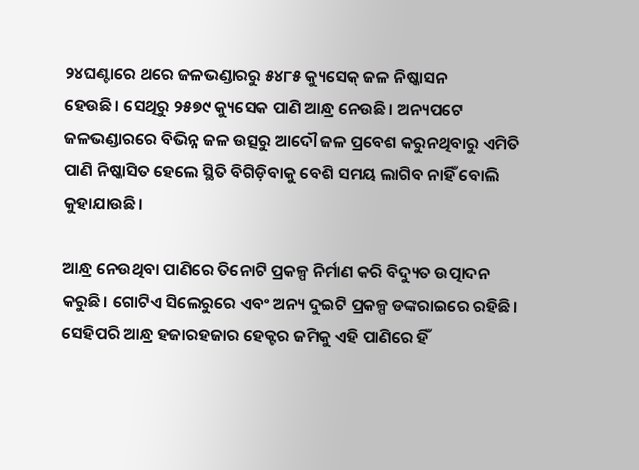୨୪ଘଣ୍ଟାରେ ଥରେ ଜଳଭଣ୍ଡାରରୁ ୫୪୮୫ କ୍ୟୁସେକ୍‌ ଜଳ ନିଷ୍କାସନ ହେଉଛି। ‌ସେଥିରୁ ୨୫୭୯ କ୍ୟୁସେକ ପାଣି ଆନ୍ଧ୍ର ନେଉଛି। ଅନ୍ୟପଟେ ଜଳଭଣ୍ଡାରରେ ବିଭିନ୍ନ ଜଳ ଉତ୍ସରୁ ଆଦୌ ଜଳ ପ୍ରବେଶ କରୁନଥିବାରୁ ଏମିତି ପାଣି ନିଷ୍କାସିତ ହେଲେ ସ୍ଥିତି ବିଗିଡ଼ିବାକୁ ବେଶି ସମୟ ଲାଗିବ ନାହିଁ ବୋଲି କୁହାଯାଉଛି।

ଆନ୍ଧ୍ର ନେଉଥିବା ପାଣିରେ ତିନୋଟି ପ୍ରକଳ୍ପ ନିର୍ମାଣ କରି ବିଦ୍ୟୁତ ଉତ୍ପାଦନ କରୁଛି। ଗୋଟିଏ ସିଲେରୁରେ ଏବଂ ଅନ୍ୟ ଦୁଇଟି ପ୍ରକଳ୍ପ ଡଙ୍କରାଇରେ ରହିଛି। ସେହିପରି ଆନ୍ଧ୍ର ହଜାରହଜାର ହେକ୍ଟର ଜମିକୁ ଏହି ପାଣିରେ ହିଁ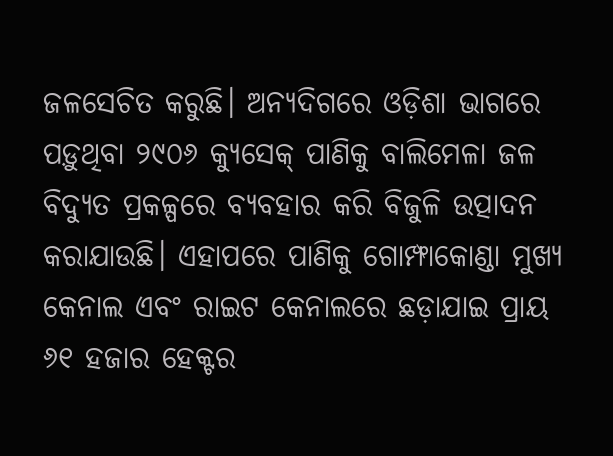ଜଳ‌ସେଚିତ କରୁଛି। ଅନ୍ୟଦିଗରେ ଓଡ଼ିଶା ଭାଗରେ ପଡ଼ୁଥିବା ୨୯୦୬ କ୍ୟୁସେକ୍‌ ପାଣିକୁ ବାଲିମେଳା ଜଳ ବିଦ୍ୟୁତ ପ୍ରକଳ୍ପରେ ବ୍ୟବହାର କରି ବିଜୁଳି ଉତ୍ପାଦନ କରାଯାଉଛି। ଏହାପରେ ପାଣିକୁ ଗୋମ୍ଫାକୋଣ୍ଡା ମୁଖ୍ୟ କେନାଲ ଏବଂ ରାଇଟ କେନାଲରେ ଛଡ଼ାଯାଇ ପ୍ରାୟ ୬୧ ହଜାର ହେକ୍ଟର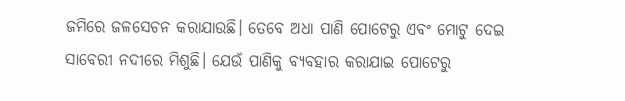ଜମିରେ ଜଳସେଚନ କରାଯାଉଛି। ତ‌େବେ ଅଧା ପାଣି ପୋଟେରୁ ଏବଂ ମୋଟୁ ଦେଇ ସାବେରୀ ନଦୀରେ ମିଶୁଛି। ଯେଉଁ ପାଣିକୁ ବ୍ୟବହାର କରାଯାଇ ପୋଟେରୁ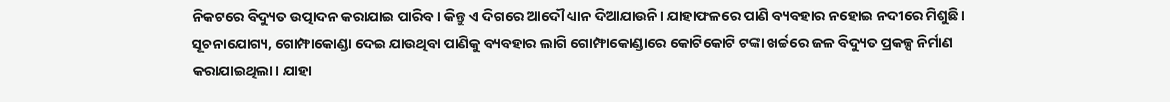ନିକଟରେ ବିଦ୍ୟୁତ ଉତ୍ପାଦନ କରାଯାଇ ପାରିବ। କିନ୍ତୁ ଏ ଦିଗରେ ଆଦୌ ଧ୍ୟାନ ଦିଆଯାଉନି। ଯାହାଫଳରେ ପାଣି ବ୍ୟବହାର ନହୋଇ ନଦୀରେ ମିଶୁଛି। ସୂଚନାଯୋଗ୍ୟ, ଗୋମ୍ଫାକୋଣ୍ଡା ଦେଇ ଯାଉଥିବା ପାଣିକୁ ବ୍ୟବହାର ଲାଗି ଗୋମ୍ଫାକୋଣ୍ଡାରେ କୋଟିକୋଟି ଟଙ୍କା ଖର୍ଚ୍ଚରେ ଜଳ ବିଦ୍ୟୁତ ପ୍ରକଳ୍ପ ନିର୍ମାଣ କରାଯାଇଥିଲା। ଯାହା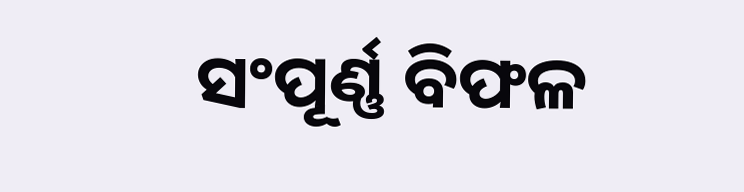ସଂପୂର୍ଣ୍ଣ ବିଫଳ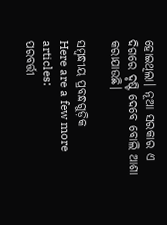ହୋଇଥିଲା। ନୂଆ ସରକାର ଏ ଦିଗରେ ଦୃଷ୍ଟି ଦେବେ ବୋଲି ଆଶା କରାଯାଉଛି।

ସମ୍ବନ୍ଧୀୟ ପ୍ରବନ୍ଧଗୁଡ଼ିକ
Here are a few more articles:
ପରବର୍ତ୍ତୀ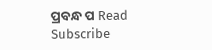ପ୍ରବନ୍ଧ ପ Read
Subscribe